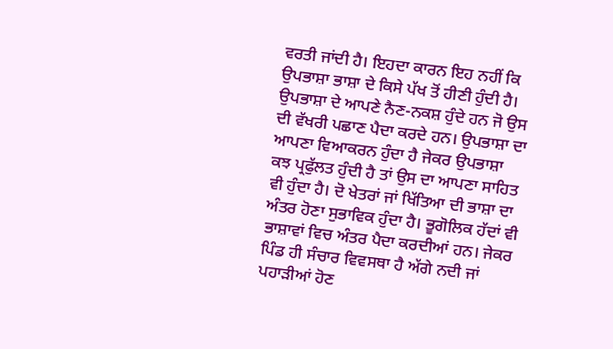ਵਰਤੀ ਜਾਂਦੀ ਹੈ। ਇਹਦਾ ਕਾਰਨ ਇਹ ਨਹੀਂ ਕਿ ਉਪਭਾਸ਼ਾ ਭਾਸ਼ਾ ਦੇ ਕਿਸੇ ਪੱਖ ਤੋਂ ਹੀਣੀ ਹੁੰਦੀ ਹੈ। ਉਪਭਾਸ਼ਾ ਦੇ ਆਪਣੇ ਨੈਣ-ਨਕਸ਼ ਹੁੰਦੇ ਹਨ ਜੋ ਉਸ ਦੀ ਵੱਖਰੀ ਪਛਾਣ ਪੈਦਾ ਕਰਦੇ ਹਨ। ਉਪਭਾਸ਼ਾ ਦਾ ਆਪਣਾ ਵਿਆਕਰਨ ਹੁੰਦਾ ਹੈ ਜੇਕਰ ਉਪਭਾਸ਼ਾ ਕਝ ਪ੍ਰਫੁੱਲਤ ਹੁੰਦੀ ਹੈ ਤਾਂ ਉਸ ਦਾ ਆਪਣਾ ਸਾਹਿਤ ਵੀ ਹੁੰਦਾ ਹੈ। ਦੋ ਖੇਤਰਾਂ ਜਾਂ ਖਿੱਤਿਆ ਦੀ ਭਾਸ਼ਾ ਦਾ ਅੰਤਰ ਹੋਣਾ ਸੁਭਾਵਿਕ ਹੁੰਦਾ ਹੈ। ਭੂਗੋਲਿਕ ਹੱਦਾਂ ਵੀ ਭਾਸ਼ਾਵਾਂ ਵਿਚ ਅੰਤਰ ਪੈਦਾ ਕਰਦੀਆਂ ਹਨ। ਜੇਕਰ ਪਿੰਡ ਹੀ ਸੰਚਾਰ ਵਿਵਸਥਾ ਹੈ ਅੱਗੇ ਨਦੀ ਜਾਂ ਪਹਾੜੀਆਂ ਹੋਣ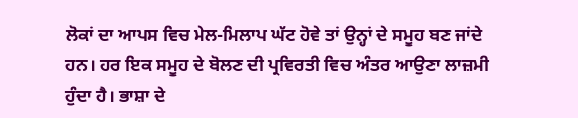ਲੋਕਾਂ ਦਾ ਆਪਸ ਵਿਚ ਮੇਲ-ਮਿਲਾਪ ਘੱਟ ਹੋਵੇ ਤਾਂ ਉਨ੍ਹਾਂ ਦੇ ਸਮੂਹ ਬਣ ਜਾਂਦੇ ਹਨ। ਹਰ ਇਕ ਸਮੂਹ ਦੇ ਬੋਲਣ ਦੀ ਪ੍ਰਵਿਰਤੀ ਵਿਚ ਅੰਤਰ ਆਉਣਾ ਲਾਜ਼ਮੀ ਹੁੰਦਾ ਹੈ। ਭਾਸ਼ਾ ਦੇ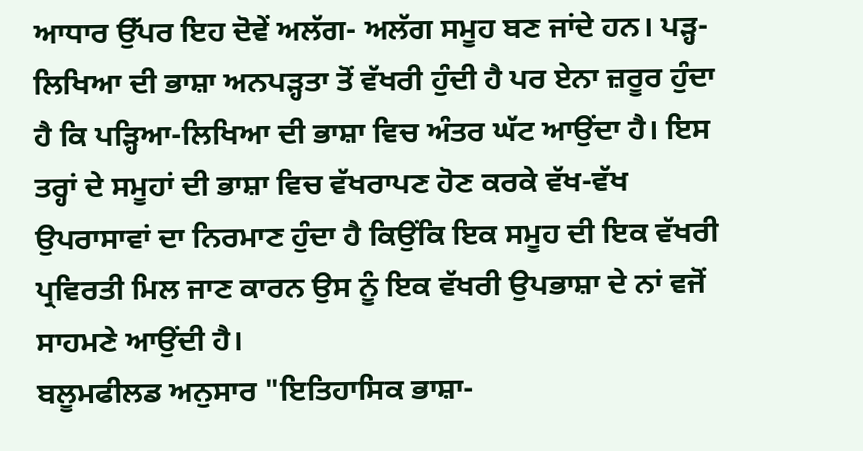ਆਧਾਰ ਉੱਪਰ ਇਹ ਦੋਵੇਂ ਅਲੱਗ- ਅਲੱਗ ਸਮੂਹ ਬਣ ਜਾਂਦੇ ਹਨ। ਪੜ੍ਹ-ਲਿਖਿਆ ਦੀ ਭਾਸ਼ਾ ਅਨਪੜ੍ਹਤਾ ਤੋਂ ਵੱਖਰੀ ਹੁੰਦੀ ਹੈ ਪਰ ਏਨਾ ਜ਼ਰੂਰ ਹੁੰਦਾ ਹੈ ਕਿ ਪੜ੍ਹਿਆ-ਲਿਖਿਆ ਦੀ ਭਾਸ਼ਾ ਵਿਚ ਅੰਤਰ ਘੱਟ ਆਉਂਦਾ ਹੈ। ਇਸ ਤਰ੍ਹਾਂ ਦੇ ਸਮੂਹਾਂ ਦੀ ਭਾਸ਼ਾ ਵਿਚ ਵੱਖਰਾਪਣ ਹੋਣ ਕਰਕੇ ਵੱਖ-ਵੱਖ ਉਪਰਾਸਾਵਾਂ ਦਾ ਨਿਰਮਾਣ ਹੁੰਦਾ ਹੈ ਕਿਉਂਕਿ ਇਕ ਸਮੂਹ ਦੀ ਇਕ ਵੱਖਰੀ ਪ੍ਰਵਿਰਤੀ ਮਿਲ ਜਾਣ ਕਾਰਨ ਉਸ ਨੂੰ ਇਕ ਵੱਖਰੀ ਉਪਭਾਸ਼ਾ ਦੇ ਨਾਂ ਵਜੋਂ ਸਾਹਮਣੇ ਆਉਂਦੀ ਹੈ।
ਬਲੂਮਫੀਲਡ ਅਨੁਸਾਰ "ਇਤਿਹਾਸਿਕ ਭਾਸ਼ਾ-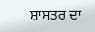ਸ਼ਾਸਤਰ ਦਾ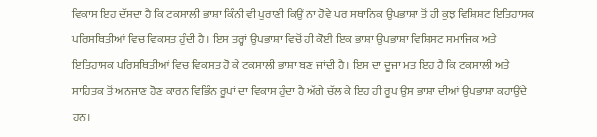ਵਿਕਾਸ ਇਹ ਦੱਸਦਾ ਹੈ ਕਿ ਟਕਸਾਲੀ ਭਾਸ਼ਾ ਕਿੰਨੀ ਵੀ ਪੁਰਾਣੀ ਕਿਉਂ ਨਾ ਹੋਵੇ ਪਰ ਸਥਾਨਿਕ ਉਪਭਾਸ਼ਾ ਤੋਂ ਹੀ ਕੁਝ ਵਿਸ਼ਿਸ਼ਟ ਇਤਿਹਾਸਕ ਪਰਿਸਥਿਤੀਆਂ ਵਿਚ ਵਿਕਸਤ ਹੁੰਦੀ ਹੈ। ਇਸ ਤਰ੍ਹਾਂ ਉਪਭਾਸ਼ਾ ਵਿਚੋਂ ਹੀ ਕੋਈ ਇਕ ਭਾਸ਼ਾ ਉਪਭਾਸ਼ਾ ਵਿਸ਼ਿਸਟ ਸਮਾਜਿਕ ਅਤੇ ਇਤਿਹਾਸਕ ਪਰਿਸਥਿਤੀਆਂ ਵਿਚ ਵਿਕਸਤ ਹੋ ਕੇ ਟਕਸਾਲੀ ਭਾਸ਼ਾ ਬਣ ਜਾਂਦੀ ਹੈ। ਇਸ ਦਾ ਦੂਜਾ ਮਤ ਇਹ ਹੈ ਕਿ ਟਕਸਾਲੀ ਅਤੇ ਸਾਹਿਤਕ ਤੋਂ ਅਨਜਾਣ ਹੋਣ ਕਾਰਨ ਵਿਭਿੰਨ ਰੂਪਾਂ ਦਾ ਵਿਕਾਸ ਹੁੰਦਾ ਹੈ ਅੱਗੇ ਚੱਲ ਕੇ ਇਹ ਹੀ ਰੂਪ ਉਸ ਭਾਸ਼ਾ ਦੀਆਂ ਉਪਭਾਸ਼ਾ ਕਹਾਉਂਦੇ ਹਨ।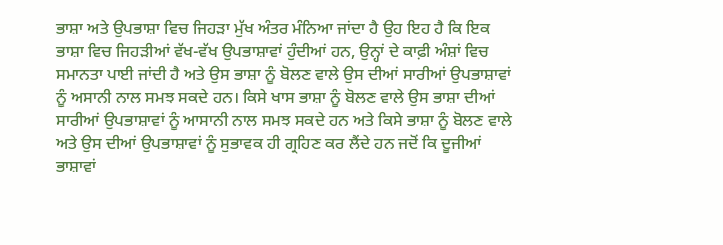ਭਾਸ਼ਾ ਅਤੇ ਉਪਭਾਸ਼ਾ ਵਿਚ ਜਿਹੜਾ ਮੁੱਖ ਅੰਤਰ ਮੰਨਿਆ ਜਾਂਦਾ ਹੈ ਉਹ ਇਹ ਹੈ ਕਿ ਇਕ ਭਾਸ਼ਾ ਵਿਚ ਜਿਹੜੀਆਂ ਵੱਖ-ਵੱਖ ਉਪਭਾਸ਼ਾਵਾਂ ਹੁੰਦੀਆਂ ਹਨ, ਉਨ੍ਹਾਂ ਦੇ ਕਾਫ਼ੀ ਅੰਸ਼ਾਂ ਵਿਚ ਸਮਾਨਤਾ ਪਾਈ ਜਾਂਦੀ ਹੈ ਅਤੇ ਉਸ ਭਾਸ਼ਾ ਨੂੰ ਬੋਲਣ ਵਾਲੇ ਉਸ ਦੀਆਂ ਸਾਰੀਆਂ ਉਪਭਾਸ਼ਾਵਾਂ ਨੂੰ ਅਸਾਨੀ ਨਾਲ ਸਮਝ ਸਕਦੇ ਹਨ। ਕਿਸੇ ਖਾਸ ਭਾਸ਼ਾ ਨੂੰ ਬੋਲਣ ਵਾਲੇ ਉਸ ਭਾਸ਼ਾ ਦੀਆਂ ਸਾਰੀਆਂ ਉਪਭਾਸ਼ਾਵਾਂ ਨੂੰ ਆਸਾਨੀ ਨਾਲ ਸਮਝ ਸਕਦੇ ਹਨ ਅਤੇ ਕਿਸੇ ਭਾਸ਼ਾ ਨੂੰ ਬੋਲਣ ਵਾਲੇ ਅਤੇ ਉਸ ਦੀਆਂ ਉਪਭਾਸ਼ਾਵਾਂ ਨੂੰ ਸੁਭਾਵਕ ਹੀ ਗ੍ਰਹਿਣ ਕਰ ਲੈਂਦੇ ਹਨ ਜਦੋਂ ਕਿ ਦੂਜੀਆਂ ਭਾਸ਼ਾਵਾਂ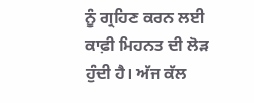ਨੂੰ ਗ੍ਰਹਿਣ ਕਰਨ ਲਈ ਕਾਫ਼ੀ ਮਿਹਨਤ ਦੀ ਲੋੜ ਹੁੰਦੀ ਹੈ। ਅੱਜ ਕੱਲ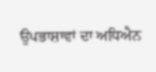ਉਪਭਾਸ਼ਾਵਾਂ ਦਾ ਅਧਿਐਨ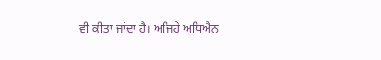ਵੀ ਕੀਤਾ ਜਾਂਦਾ ਹੈ। ਅਜਿਹੇ ਅਧਿਐਨ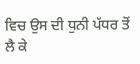ਵਿਚ ਉਸ ਦੀ ਧੁਨੀ ਪੱਧਰ ਤੋਂ ਲੈ ਕੇ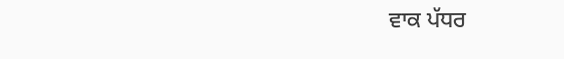ਵਾਕ ਪੱਧਰ